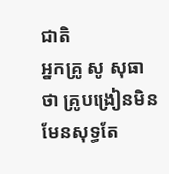ជាតិ
អ្នកគ្រូ សូ សុធា ថា គ្រូបង្រៀនមិនមែនសុទ្ធតែ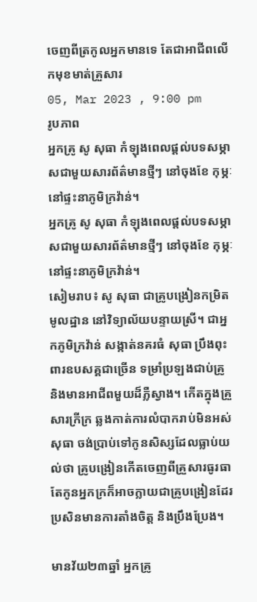ចេញពីត្រកូលអ្នកមានទេ តែជាអាជីពលើកមុខមាត់គ្រួសារ
05, Mar 2023 , 9:00 pm
រូបភាព
អ្នកគ្រូ សូ សុធា កំឡុងពេលផ្តល់បទសម្ភាសជាមួយសារព័ត៌មានថ្មីៗ នៅចុងខែ កុម្ភៈ នៅផ្ទះនាភូមិក្រវ៉ាន់។
អ្នកគ្រូ សូ សុធា កំឡុងពេលផ្តល់បទសម្ភាសជាមួយសារព័ត៌មានថ្មីៗ នៅចុងខែ កុម្ភៈ នៅផ្ទះនាភូមិក្រវ៉ាន់។
សៀមរាប៖ សូ សុធា ជាគ្រូបង្រៀនកម្រិតមូលដ្ឋាន នៅវិទ្យាល័យបន្ទាយស្រី។ ជាអ្នកភូមិក្រវ៉ាន់ សង្កាត់នគរធំ សុធា ប្រឹងពុះពារឧបសគ្គជាច្រើន ទម្រាំប្រឡងជាប់គ្រូ និងមានអាជីពមួយដ៏ភ្លឺស្វាង។ កើតក្នុងគ្រួសារក្រីក្រ ឆ្លងកាត់ការលំបាករាប់មិនអស់ សុធា ចង់ប្រាប់ទៅកូនសិស្សដែលធ្លាប់យល់ថា គ្រូបង្រៀនកើតចេញពីគ្រួសារធូរធា តែកូនអ្នកក្រក៏អាចក្លាយជាគ្រូបង្រៀនដែរ ប្រសិនមានការតាំងចិត្ត និងប្រឹងប្រែង។

មានវ័យ២៣ឆ្នាំ អ្នកគ្រូ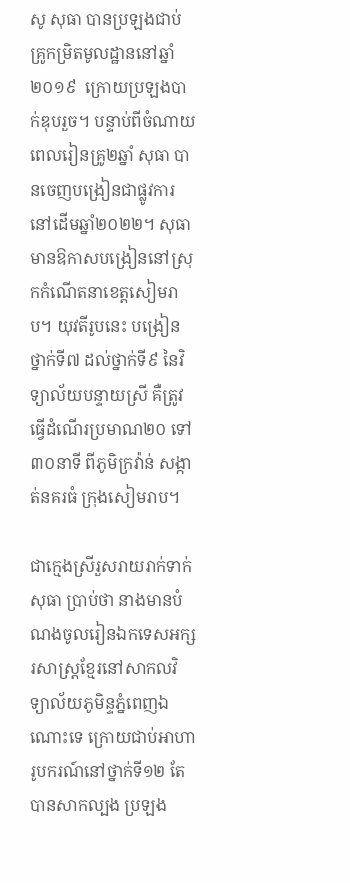សូ សុធា បានប្រឡងជាប់គ្រូកម្រិតមូលដ្ឋាននៅឆ្នាំ២០១៩  ក្រោយប្រឡងបាក់ឌុបរួច។ បន្ទាប់ពីចំណាយពេលរៀនគ្រូ២ឆ្នាំ សុធា បានចេញបង្រៀនជាផ្លូវការនៅដើមឆ្នាំ២០២២។ សុធា មានឱកាសបង្រៀននៅស្រុកកំណើតនាខេត្តសៀមរាប។ យុវតីរូបនេះ បង្រៀនថ្នាក់ទី៧ ដល់ថ្នាក់ទី៩ នៃវិទ្យាល័យបន្ទាយស្រី គឺត្រូវធ្វើដំណើរប្រមាណ២០ ទៅ៣០នាទី ពីភូមិក្រវ៉ាន់ សង្កាត់នគរធំ ក្រុងសៀមរាប។

ជាក្មេងស្រីរួសរាយរាក់ទាក់ សុធា ប្រាប់ថា នាងមានបំណងចូលរៀនឯកទេសអក្សរសាស្រ្ដខ្មែរនៅសាកលវិទ្យាល័យភូមិន្ទភ្នំពេញឯណោះទេ ក្រោយជាប់អាហារូបករណ៍នៅថ្នាក់ទី១២ តែបានសាកល្បង ប្រឡង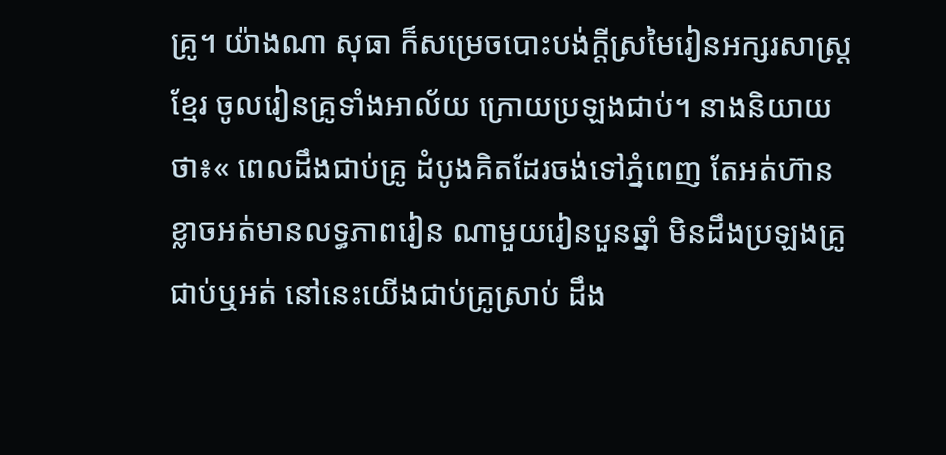គ្រូ។ យ៉ាងណា សុធា ក៏សម្រេចបោះបង់ក្ដីស្រមៃរៀនអក្សរសាស្រ្ដខ្មែរ ចូលរៀនគ្រូទាំងអាល័យ ក្រោយប្រឡងជាប់។ នាងនិយាយថា៖« ពេលដឹងជាប់គ្រូ ដំបូងគិតដែរចង់ទៅភ្នំពេញ តែអត់ហ៊ាន ខ្លាចអត់មានលទ្ធភាពរៀន ណាមួយរៀនបួនឆ្នាំ មិនដឹងប្រឡងគ្រូជាប់ឬអត់ នៅនេះយើងជាប់គ្រូស្រាប់ ដឹង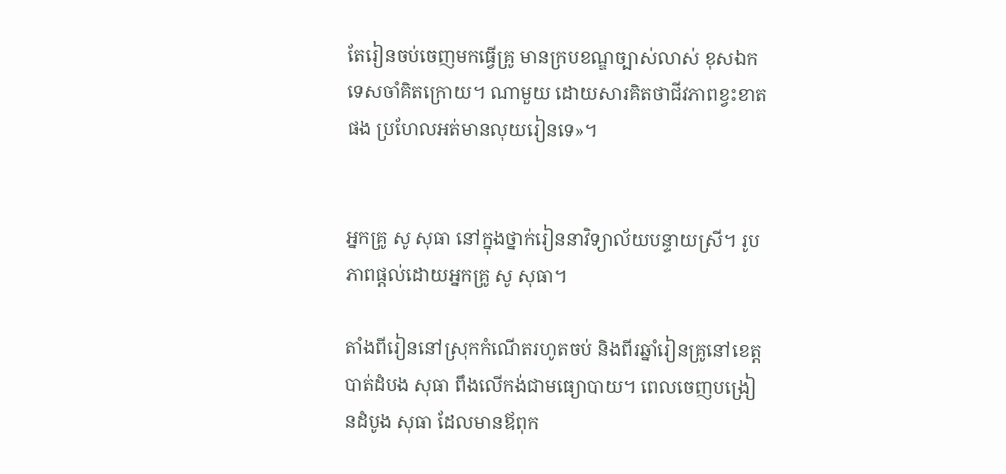តែរៀនចប់ចេញមកធ្វើគ្រូ មានក្របខណ្ឌច្បាស់លាស់ ខុសឯកទេសចាំគិតក្រោយ។ ណាមួយ ដោយសារគិតថាជីវភាពខ្វះខាតផង ប្រហែលអត់មានលុយរៀនទេ»។


អ្នកគ្រូ សូ សុធា នៅក្នុងថ្នាក់រៀននាវិទ្យាល័យបន្ទាយស្រី។ រូបភាពផ្តល់ដោយអ្នកគ្រូ សូ សុធា។

តាំងពីរៀននៅស្រុកកំណើតរហូតចប់ និងពីរឆ្នាំរៀនគ្រូនៅខេត្តបាត់ដំបង សុធា ពឹងលើកង់ជាមធ្យោបាយ។ ពេលចេញបង្រៀនដំបូង សុធា ដែលមានឪពុក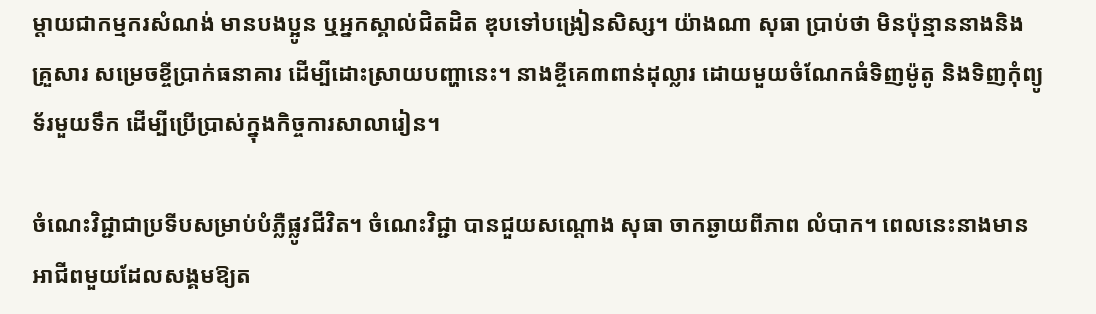ម្ដាយជាកម្មករសំណង់ មានបងប្អូន ឬអ្នកស្គាល់ជិតដិត ឌុបទៅបង្រៀនសិស្ស។ យ៉ាងណា សុធា ប្រាប់ថា មិនប៉ុន្មាននាងនិងគ្រួសារ សម្រេចខ្ចីប្រាក់ធនាគារ ដើម្បីដោះស្រាយបញ្ហានេះ។ នាងខ្ចីគេ៣ពាន់ដុល្លារ ដោយមួយចំណែកធំទិញម៉ូតូ និងទិញកុំព្យូទ័រមួយទឹក ដើម្បីប្រើប្រាស់ក្នុងកិច្ចការសាលារៀន។

ចំណេះវិជ្ជាជាប្រទីបសម្រាប់បំភ្លឺផ្លូវជីវិត។ ចំណេះវិជ្ជា បានជួយសណ្ដោង សុធា ចាកឆ្ងាយពីភាព លំបាក។ ពេលនេះនាងមានអាជីពមួយដែលសង្គមឱ្យត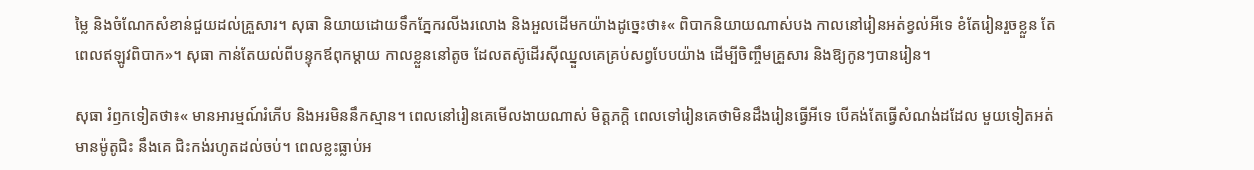ម្លៃ និងចំណែកសំខាន់ជួយដល់គ្រួសារ។ សុធា និយាយដោយទឹកភ្នែករលីងរលោង និងអួលដើមកយ៉ាងដូច្នេះថា៖« ពិបាកនិយាយណាស់បង កាលនៅរៀនអត់ខ្វល់អីទេ ខំតែរៀនរួចខ្លួន តែពេលឥឡូវពិបាក»។ សុធា កាន់តែយល់ពីបន្ទុកឪពុកម្ដាយ កាលខ្លួននៅតូច ដែលតស៊ូដើរស៊ីឈ្នួលគេគ្រប់សព្វបែបយ៉ាង ដើម្បីចិញ្ចឹមគ្រួសារ និងឱ្យកូនៗបានរៀន។

សុធា រំឭកទៀតថា៖« មានអារម្មណ៍រំភើប និងអរមិននឹកស្មាន។ ពេលនៅរៀនគេមើលងាយណាស់ មិត្តភក្តិ ពេលទៅរៀនគេថាមិនដឹងរៀនធ្វើអីទេ បើគង់តែធ្វើសំណង់ដដែល មួយទៀតអត់មានម៉ូតូជិះ នឹងគេ ជិះកង់រហូតដល់ចប់។ ពេលខ្លះធ្លាប់អ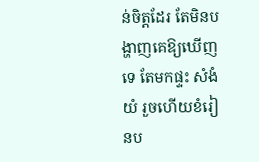ន់ចិត្តដែរ តែមិនបង្ហាញគេឱ្យឃើញទេ តែមកផ្ទះ សំងំយំ រួចហើយខំរៀនប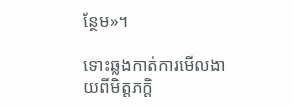ន្ថែម»។

ទោះឆ្លងកាត់ការមើលងាយពីមិត្តភក្ដិ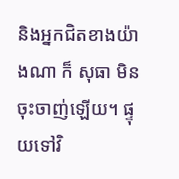និងអ្នកជិតខាងយ៉ាងណា ក៏ សុធា មិនចុះចាញ់ឡើយ។ ផ្ទុយទៅវិ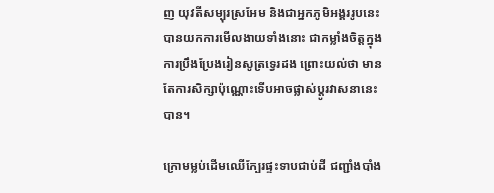ញ យុវតីសម្បុរស្រអែម និងជាអ្នកភូមិអង្គររូបនេះ បានយកការមើលងាយទាំងនោះ ជាកម្លាំងចិត្តក្នុងការប្រឹងប្រែងរៀនសូត្រទ្វេរដង ព្រោះយល់ថា មានតែការសិក្សាប៉ុណ្ណោះទើបអាចផ្លាស់ប្ដូរវាសនានេះបាន។

ក្រោមម្លប់ដើមឈើក្បែរផ្ទះទាបជាប់ដី ជញ្ជាំងបាំង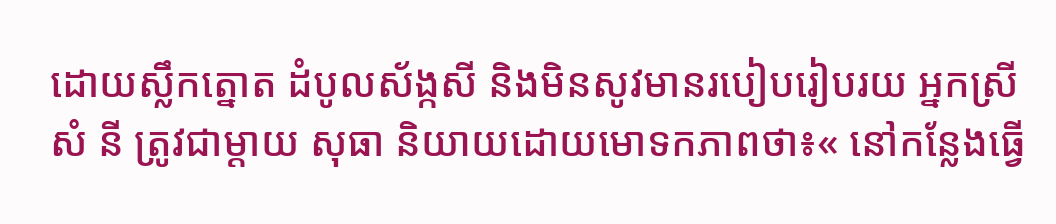ដោយស្លឹកត្នោត ដំបូលស័ង្កសី និងមិនសូវមានរបៀបរៀបរយ អ្នកស្រី សំ នី ត្រូវជាម្ដាយ សុធា និយាយដោយមោទកភាពថា៖« នៅកន្លែងធ្វើ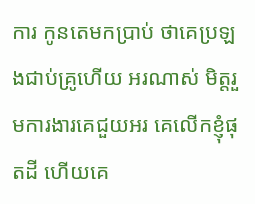ការ កូនតេមកប្រាប់ ថាគេប្រឡងជាប់គ្រូហើយ អរណាស់ មិត្តរួមការងារគេជួយអរ គេលើកខ្ញុំផុតដី ហើយគេ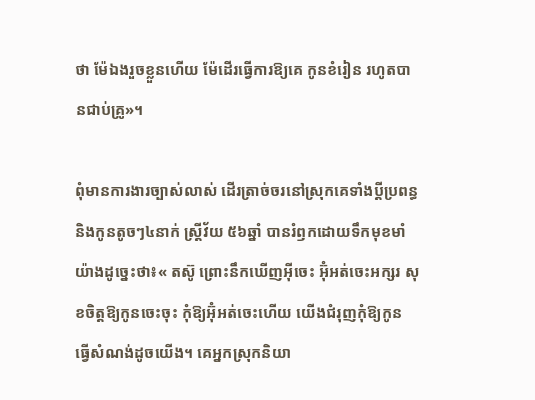ថា ម៉ែឯងរួចខ្លួនហើយ ម៉ែដើរធ្វើការឱ្យគេ កូនខំរៀន រហូតបានជាប់គ្រូ»។

ពុំមានការងារច្បាស់លាស់ ដើរត្រាច់ចរនៅស្រុកគេទាំងប្ដីប្រពន្ធ និងកូនតូចៗ៤នាក់ ស្រ្តីវ័យ ៥៦ឆ្នាំ បានរំឭកដោយទឹកមុខមាំយ៉ាងដូច្នេះថា៖« តស៊ូ ព្រោះនឹកឃើញអ៊ីចេះ អ៊ុំអត់ចេះអក្សរ សុខចិត្តឱ្យកូនចេះចុះ កុំឱ្យអ៊ុំអត់ចេះហើយ យើងជំរុញកុំឱ្យកូន ធ្វើសំណង់ដូចយើង។ គេអ្នកស្រុកនិយា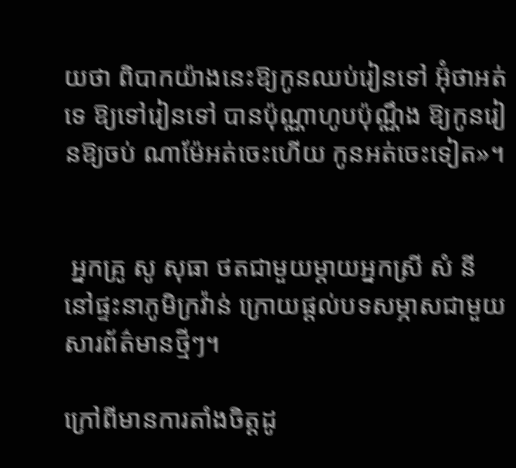យថា ពិបាកយ៉ាងនេះឱ្យកូនឈប់រៀនទៅ អ៊ុំថាអត់ទេ ឱ្យទៅរៀនទៅ បានប៉ុណ្ណាហូបប៉ុណ្ណឹង ឱ្យកូនរៀនឱ្យចប់ ណាម៉ែអត់ចេះហើយ កូនអត់ចេះទៀត»។


 អ្នកគ្រូ សូ សុធា ថតជាមួយម្ដាយអ្នកស្រី សំ នី នៅផ្ទះនាភូមិក្រវ៉ាន់ ក្រោយផ្តល់បទសម្ភាសជាមួយសារព័ត៌មានថ្មីៗ។

ក្រៅពីមានការតាំងចិត្តដូ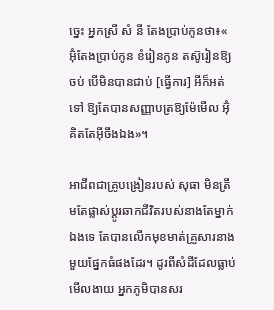ច្នេះ អ្នកស្រី សំ នី តែងប្រាប់កូនថា៖« អ៊ុំតែងប្រាប់កូន ខំរៀនកូន តស៊ូរៀនឱ្យចប់ បើមិនបានជាប់ [ធ្វើការ] អីក៏អត់ទៅ ឱ្យតែបានសញ្ញាបត្រឱ្យម៉ែមើល អ៊ុំគិតតែអ៊ីចឹងឯង»។

អាជីពជាគ្រូបង្រៀនរបស់ សុធា មិនត្រឹមតែផ្លាស់ប្ដូរឆាកជីវិតរបស់នាងតែម្នាក់ឯងទេ តែបានលើកមុខមាត់គ្រួសារនាងមួយផ្នែកធំផងដែរ។ ដូរពីសំដីដែលធ្លាប់មើលងាយ អ្នកភូមិបានសរ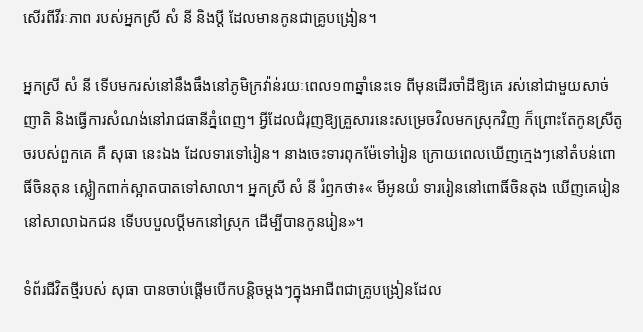សើរពីវីរៈភាព របស់អ្នកស្រី សំ នី និងប្ដី ដែលមានកូនជាគ្រូបង្រៀន។

អ្នកស្រី សំ នី ទើបមករស់នៅនឹងធឹងនៅភូមិក្រវ៉ាន់រយៈពេល១៣ឆ្នាំនេះទេ ពីមុនដើរចាំដីឱ្យគេ រស់នៅជាមួយសាច់ញាតិ និងធ្វើការសំណង់នៅរាជធានីភ្នំពេញ។ អ្វីដែលជំរុញឱ្យគ្រួសារនេះសម្រេចវិលមកស្រុកវិញ ក៏ព្រោះតែកូនស្រីតូចរបស់ពួកគេ គឺ សុធា នេះឯង ដែលទារទៅរៀន។ នាងចេះទារពុកម៉ែទៅរៀន ក្រោយពេលឃើញក្មេងៗនៅតំបន់ពោធិ៍ចិនតុន ស្លៀកពាក់ស្អាតបាតទៅសាលា។ អ្នកស្រី សំ នី រំឭកថា៖« មីអូនយំ ទាររៀននៅពោធិ៍ចិនតុង ឃើញគេរៀននៅសាលាឯកជន ទើបបបួលប្ដីមកនៅស្រុក ដើម្បីបានកូនរៀន»។

ទំព័រជីវិតថ្មីរបស់ សុធា បានចាប់ផ្តើមបើកបន្ដិចម្ដងៗក្នុងអាជីពជាគ្រូបង្រៀនដែល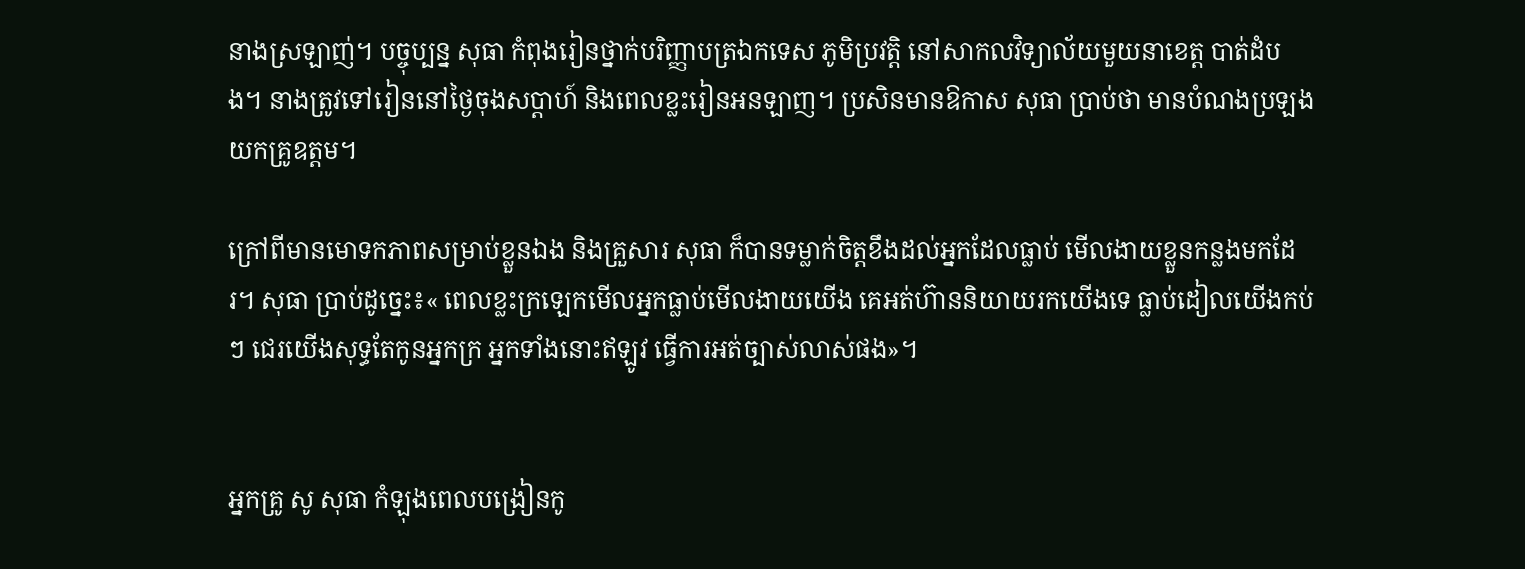នាងស្រឡាញ់។ បច្ចុប្បន្ន សុធា កំពុងរៀនថ្នាក់បរិញ្ញាបត្រឯកទេស ភូមិប្រវត្តិ នៅសាកលវិទ្យាល័យមួយនាខេត្ត បាត់ដំបង។ នាងត្រូវទៅរៀននៅថ្ងៃចុងសប្ដាហ៍ និងពេលខ្លះរៀនអនឡាញ។ ប្រសិនមានឱកាស សុធា ប្រាប់ថា មានបំណងប្រឡងយកគ្រូឧត្តម។

ក្រៅពីមានមោទកភាពសម្រាប់ខ្លួនឯង និងគ្រួសារ សុធា ក៏បានទម្លាក់ចិត្តខឹងដល់អ្នកដែលធ្លាប់ មើលងាយខ្លួនកន្លងមកដែរ។ សុធា ប្រាប់ដូច្នេះ៖« ពេលខ្លះក្រឡេកមើលអ្នកធ្លាប់មើលងាយយើង គេអត់ហ៊ាននិយាយរកយើងទេ ធ្លាប់ដៀលយើងកប់ៗ ជេរយើងសុទ្ធតែកូនអ្នកក្រ អ្នកទាំងនោះឥឡូវ ធ្វើការអត់ច្បាស់លាស់ផង»។


អ្នកគ្រូ សូ សុធា កំឡុងពេលបង្រៀនកូ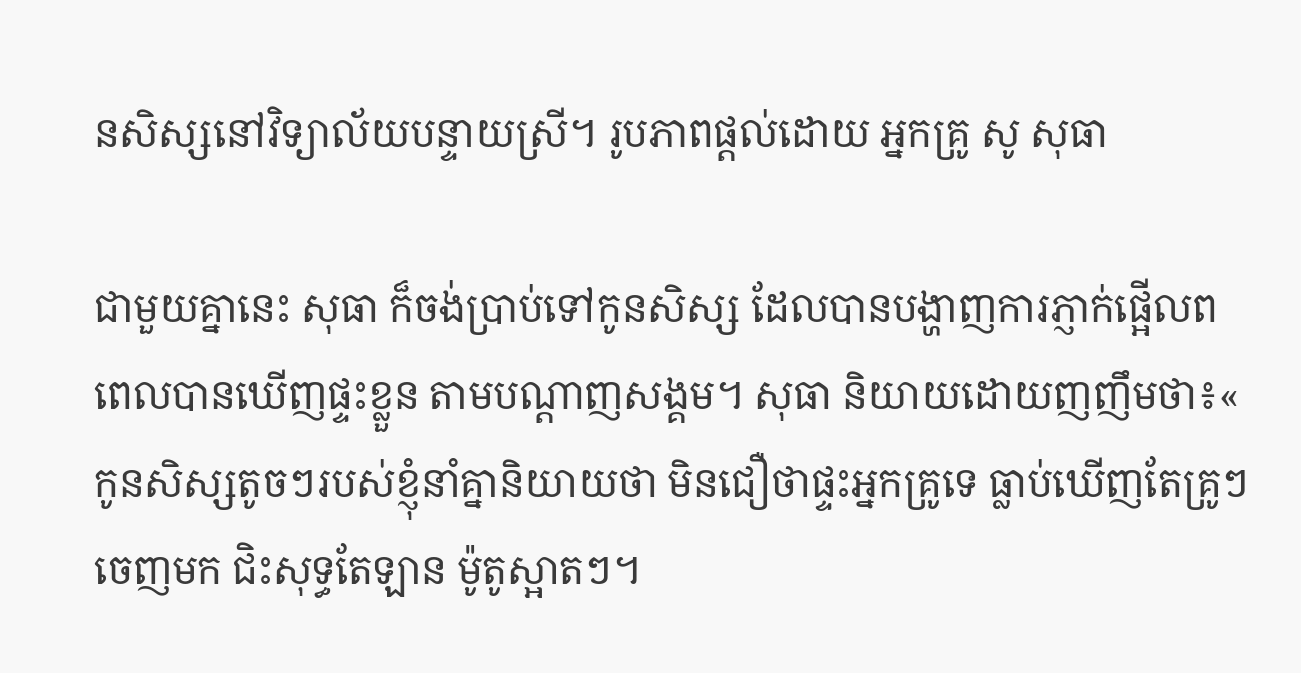នសិស្សនៅវិទ្យាល័យបន្ទាយស្រី។ រូបភាពផ្តល់ដោយ អ្នកគ្រូ សូ សុធា

ជាមួយគ្នានេះ សុធា ក៏ចង់ប្រាប់ទៅកូនសិស្ស ដែលបានបង្ហាញការភ្ញាក់ផ្អើលពពេលបានឃើញផ្ទះខ្លួន តាមបណ្ដាញសង្គម។ សុធា និយាយដោយញញឹមថា៖« កូនសិស្សតូចៗរបស់ខ្ញុំនាំគ្នានិយាយថា មិនជឿថាផ្ទះអ្នកគ្រូទេ ធ្លាប់ឃើញតែគ្រូៗចេញមក ជិះសុទ្ធតែឡាន ម៉ូតូស្អាតៗ។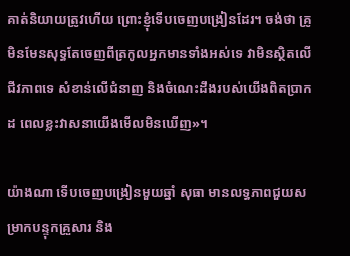គាត់និយាយត្រូវហើយ ព្រោះខ្ញុំទើបចេញបង្រៀនដែរ។ ចង់ថា គ្រូមិនមែនសុទ្ធតែចេញពីត្រកូលអ្នកមានទាំងអស់ទេ វាមិនស្ថិតលើជីវភាពទេ សំខាន់លើជំនាញ និងចំណេះដឹងរបស់យើងពិតប្រាកដ ពេលខ្លះវាសនាយើងមើលមិនឃើញ»។

យ៉ាងណា ទើបចេញបង្រៀនមួយឆ្នាំ សុធា មានលទ្ធភាពជួយសម្រាកបន្ទុកគ្រួសារ និង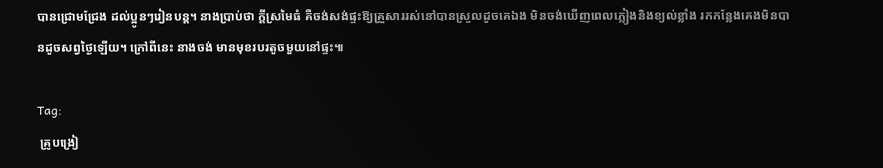បានជ្រោមជ្រែង ដល់ប្អូនៗរៀនបន្ត។ នាងប្រាប់ថា ក្ដីស្រមៃធំ គឺចង់សង់ផ្ទះឱ្យគ្រួសាររស់នៅបានស្រួលដូចគេឯង មិនចង់ឃើញពេលភ្លៀងនិងខ្យល់ខ្លាំង រកកន្លែងគេងមិនបានដូចសព្វថ្ងៃឡើយ។ ក្រៅពីនេះ នាងចង់ មានមុខរបរតូចមួយនៅផ្ទះ៕

Tag:
 គ្រូបង្រៀ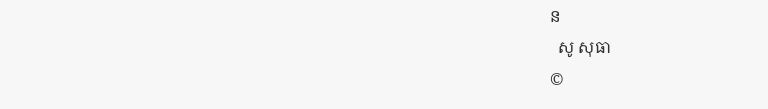ន
  សូ សុធា
©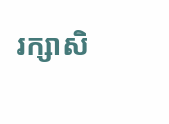រក្សាសិ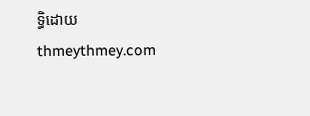ទ្ធិដោយ thmeythmey.com